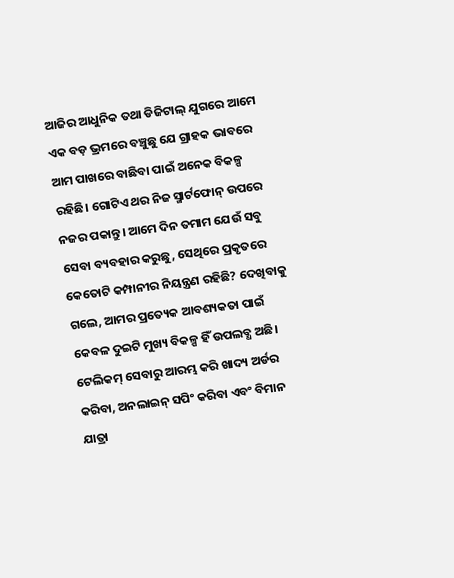ଆଜିର ଆଧୁନିକ ତଥା ଡିଜିଟାଲ୍ ଯୁଗରେ ଆମେ ଏକ ବଡ଼ ଭ୍ରମରେ ବଞ୍ଚୁଛୁ ଯେ ଗ୍ରାହକ ଭାବରେ ଆମ ପାଖରେ ବାଛିବା ପାଇଁ ଅନେକ ବିକଳ୍ପ ରହିଛି। ଗୋଟିଏ ଥର ନିଜ ସ୍ମାର୍ଟଫୋନ୍ ଉପରେ ନଜର ପକାନ୍ତୁ। ଆମେ ଦିନ ତମାମ ଯେଉଁ ସବୁ ସେବା ବ୍ୟବହାର କରୁଛୁ, ସେଥିରେ ପ୍ରକୃତରେ କେତୋଟି କମ୍ପାନୀର ନିୟନ୍ତ୍ରଣ ରହିଛି? ଦେଖିବାକୁ ଗଲେ, ଆମର ପ୍ରତ୍ୟେକ ଆବଶ୍ୟକତା ପାଇଁ କେବଳ ଦୁଇଟି ମୁଖ୍ୟ ବିକଳ୍ପ ହିଁ ଉପଲବ୍ଧ ଅଛି। ଟେଲିକମ୍ ସେବାରୁ ଆରମ୍ଭ କରି ଖାଦ୍ୟ ଅର୍ଡର କରିବା, ଅନଲାଇନ୍ ସପିଂ କରିବା ଏବଂ ବିମାନ ଯାତ୍ରା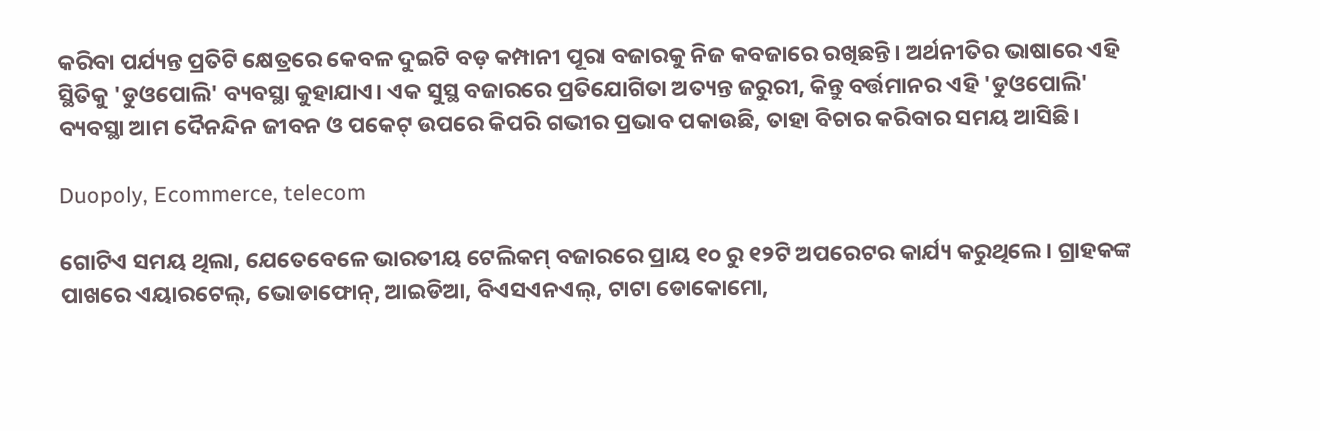କରିବା ପର୍ଯ୍ୟନ୍ତ ପ୍ରତିଟି କ୍ଷେତ୍ରରେ କେବଳ ଦୁଇଟି ବଡ଼ କମ୍ପାନୀ ପୂରା ବଜାରକୁ ନିଜ କବଜାରେ ରଖିଛନ୍ତି। ଅର୍ଥନୀତିର ଭାଷାରେ ଏହି ସ୍ଥିତିକୁ 'ଡୁଓପୋଲି' ବ୍ୟବସ୍ଥା କୁହାଯାଏ। ଏକ ସୁସ୍ଥ ବଜାରରେ ପ୍ରତିଯୋଗିତା ଅତ୍ୟନ୍ତ ଜରୁରୀ, କିନ୍ତୁ ବର୍ତ୍ତମାନର ଏହି 'ଡୁଓପୋଲି' ବ୍ୟବସ୍ଥା ଆମ ଦୈନନ୍ଦିନ ଜୀବନ ଓ ପକେଟ୍ ଉପରେ କିପରି ଗଭୀର ପ୍ରଭାବ ପକାଉଛି, ତାହା ବିଚାର କରିବାର ସମୟ ଆସିଛି।

Duopoly, Ecommerce, telecom

ଗୋଟିଏ ସମୟ ଥିଲା, ଯେତେବେଳେ ଭାରତୀୟ ଟେଲିକମ୍ ବଜାରରେ ପ୍ରାୟ ୧୦ ରୁ ୧୨ଟି ଅପରେଟର କାର୍ଯ୍ୟ କରୁଥିଲେ। ଗ୍ରାହକଙ୍କ ପାଖରେ ଏୟାରଟେଲ୍, ଭୋଡାଫୋନ୍, ଆଇଡିଆ, ବିଏସଏନଏଲ୍, ଟାଟା ଡୋକୋମୋ,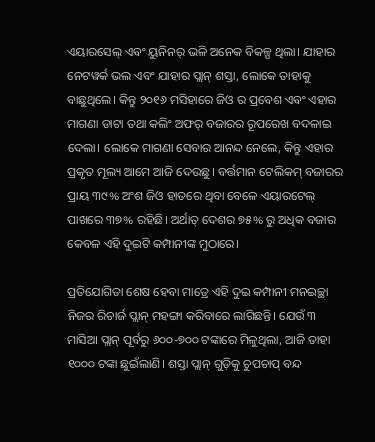ଏୟାରସେଲ୍ ଏବଂ ୟୁନିନର୍ ଭଳି ଅନେକ ବିକଳ୍ପ ଥିଲା। ଯାହାର ନେଟୱର୍କ ଭଲ ଏବଂ ଯାହାର ପ୍ଲାନ୍ ଶସ୍ତା, ଲୋକେ ତାହାକୁ ବାଛୁଥିଲେ। କିନ୍ତୁ ୨୦୧୬ ମସିହାରେ ଜିଓ ର ପ୍ରବେଶ ଏବଂ ଏହାର ମାଗଣା ଡାଟା ତଥା କଲିଂ ଅଫର୍ ବଜାରର ରୂପରେଖ ବଦଳାଇ ଦେଲା। ଲୋକେ ମାଗଣା ସେବାର ଆନନ୍ଦ ନେଲେ, କିନ୍ତୁ ଏହାର ପ୍ରକୃତ ମୂଲ୍ୟ ଆମେ ଆଜି ଦେଉଛୁ। ବର୍ତ୍ତମାନ ଟେଲିକମ୍ ବଜାରର ପ୍ରାୟ ୩୯% ଅଂଶ ଜିଓ ହାତରେ ଥିବା ବେଳେ ଏୟାରଟେଲ୍ ପାଖରେ ୩୭% ରହିଛି। ଅର୍ଥାତ୍ ଦେଶର ୭୫% ରୁ ଅଧିକ ବଜାର କେବଳ ଏହି ଦୁଇଟି କମ୍ପାନୀଙ୍କ ମୁଠାରେ।

ପ୍ରତିଯୋଗିତା ଶେଷ ହେବା ମାତ୍ରେ ଏହି ଦୁଇ କମ୍ପାନୀ ମନଇଚ୍ଛା ନିଜର ରିଚାର୍ଜ ପ୍ଲାନ୍ ମହଙ୍ଗା କରିବାରେ ଲାଗିଛନ୍ତି। ଯେଉଁ ୩ ମାସିଆ ପ୍ଲାନ୍ ପୂର୍ବରୁ ୬୦୦-୭୦୦ ଟଙ୍କାରେ ମିଳୁଥିଲା, ଆଜି ତାହା ୧୦୦୦ ଟଙ୍କା ଛୁଇଁଲାଣି। ଶସ୍ତା ପ୍ଲାନ୍ ଗୁଡ଼ିକୁ ଚୁପଚାପ୍ ବନ୍ଦ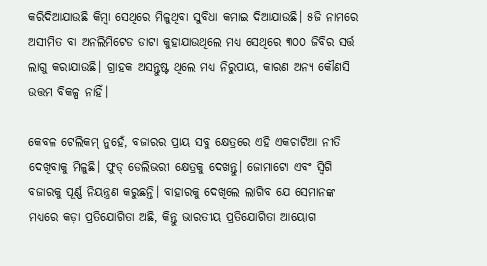କରିଦିଆଯାଉଛି କିମ୍ବା ସେଥିରେ ମିଳୁଥିବା ସୁବିଧା କମାଇ ଦିଆଯାଉଛି। ୫ଜି ନାମରେ ଅସୀମିତ ବା ଅନଲିମିଟେଡ ଡାଟା କୁହାଯାଉଥିଲେ ମଧ୍ୟ ସେଥିରେ ୩୦୦ ଜିବିର ସର୍ତ୍ତ ଲାଗୁ କରାଯାଉଛି। ଗ୍ରାହକ ଅସନ୍ତୁଷ୍ଟ ଥିଲେ ମଧ୍ୟ ନିରୁପାୟ, କାରଣ ଅନ୍ୟ କୌଣସି ଉତ୍ତମ ବିକଳ୍ପ ନାହିଁ।

କେବଳ ଟେଲିକମ୍ ନୁହେଁ, ବଜାରର ପ୍ରାୟ ସବୁ କ୍ଷେତ୍ରରେ ଏହି ଏକଚାଟିଆ ନୀତି ଦେଖିବାକୁ ମିଳୁଛି। ଫୁଡ୍ ଡେଲିଭରୀ କ୍ଷେତ୍ରକୁ ଦେଖନ୍ତୁ। ଜୋମାଟୋ ଏବଂ ସ୍ୱିଗି ବଜାରକୁ ପୂର୍ଣ୍ଣ ନିୟନ୍ତ୍ରଣ କରୁଛନ୍ତି। ବାହାରକୁ ଦେଖିଲେ ଲାଗିବ ଯେ ସେମାନଙ୍କ ମଧ୍ୟରେ କଡ଼ା ପ୍ରତିଯୋଗିତା ଅଛି, କିନ୍ତୁ ଭାରତୀୟ ପ୍ରତିଯୋଗିତା ଆୟୋଗ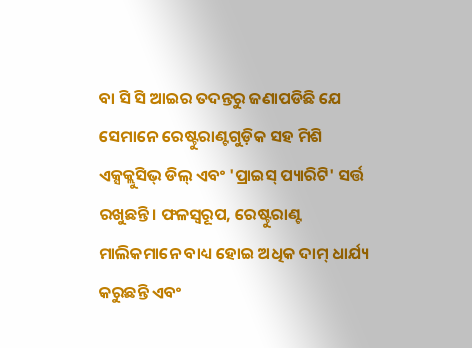ବା ସି ସି ଆଇର ତଦନ୍ତରୁ ଜଣାପଡିଛି ଯେ ସେମାନେ ରେଷ୍ଟୁରାଣ୍ଟଗୁଡ଼ିକ ସହ ମିଶି ଏକ୍ସକ୍ଲୁସିଭ୍ ଡିଲ୍ ଏବଂ 'ପ୍ରାଇସ୍ ପ୍ୟାରିଟି' ସର୍ତ୍ତ ରଖୁଛନ୍ତି। ଫଳସ୍ୱରୂପ, ରେଷ୍ଟୁରାଣ୍ଟ ମାଲିକମାନେ ବାଧ୍ୟ ହୋଇ ଅଧିକ ଦାମ୍ ଧାର୍ଯ୍ୟ କରୁଛନ୍ତି ଏବଂ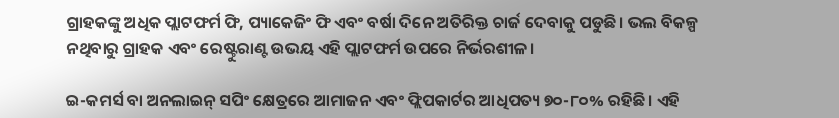ଗ୍ରାହକଙ୍କୁ ଅଧିକ ପ୍ଲାଟଫର୍ମ ଫି, ପ୍ୟାକେଜିଂ ଫି ଏବଂ ବର୍ଷା ଦିନେ ଅତିରିକ୍ତ ଚାର୍ଜ ଦେବାକୁ ପଡୁଛି। ଭଲ ବିକଳ୍ପ ନଥିବାରୁ ଗ୍ରାହକ ଏବଂ ରେଷ୍ଟୁରାଣ୍ଟ ଉଭୟ ଏହି ପ୍ଲାଟଫର୍ମ ଉପରେ ନିର୍ଭରଶୀଳ।

ଇ-କମର୍ସ ବା ଅନଲାଇନ୍ ସପିଂ କ୍ଷେତ୍ରରେ ଆମାଜନ ଏବଂ ଫ୍ଲିପକାର୍ଟର ଆଧିପତ୍ୟ ୭୦-୮୦% ରହିଛି। ଏହି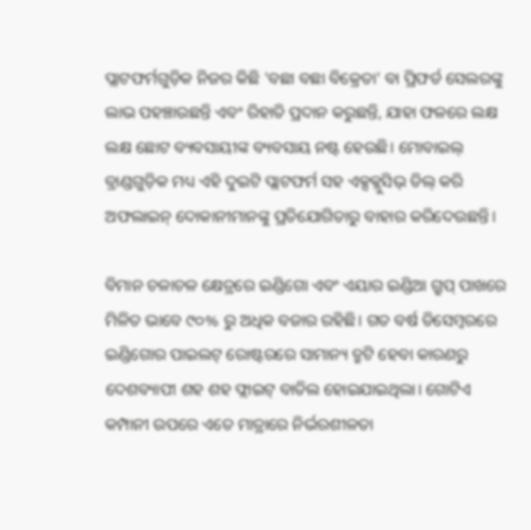ପ୍ଲାଟଫର୍ମଗୁଡ଼ିକ ନିଜର କିଛି 'ବଛା ବଛା ବିକ୍ରେତା' ବା ପ୍ରିଫର୍ଡ ସେଲରଙ୍କୁ ଲାଭ ପହଞ୍ଚାଉଛନ୍ତି ଏବଂ ରିହାତି ପ୍ରଦାନ କରୁଛନ୍ତି, ଯାହା ଫଳରେ ଲକ୍ଷ ଲକ୍ଷ ଛୋଟ ବ୍ୟବସାୟୀଙ୍କ ବ୍ୟବସାୟ ନଷ୍ଟ ହେଉଛି। ମୋବାଇଲ୍ ବ୍ରାଣ୍ଡଗୁଡ଼ିକ ମଧ୍ୟ ଏହି ଦୁଇଟି ପ୍ଲାଟଫର୍ମ ସହ ଏକ୍ସକ୍ଲୁସିଭ୍ ଡିଲ୍ କରି ଅଫଲାଇନ୍ ଦୋକାନୀମାନଙ୍କୁ ପ୍ରତିଯୋଗିତାରୁ ବାହାର କରିଦେଉଛନ୍ତି।

ବିମାନ ଚଳାଚଳ କ୍ଷେତ୍ରରେ ଇଣ୍ଡିଗୋ ଏବଂ ଏୟାର ଇଣ୍ଡିଆ ଗ୍ରୁପ୍ ପାଖରେ ମିଳିତ ଭାବେ ୯୦% ରୁ ଅଧିକ ବଜାର ରହିଛି। ଗତ ବର୍ଷ ଡିସେମ୍ବରରେ ଇଣ୍ଡିଗୋର ପାଇଲଟ୍ ରୋଷ୍ଟରରେ ସାମାନ୍ୟ ତ୍ରୁଟି ହେବା କାରଣରୁ ଦେଶବ୍ୟାପୀ ଶହ ଶହ ଫ୍ଲାଇଟ୍ ବାତିଲ ହୋଇଯାଇଥିଲା। ଗୋଟିଏ କମ୍ପାନୀ ଉପରେ ଏତେ ମାତ୍ରାରେ ନିର୍ଭରଶୀଳତା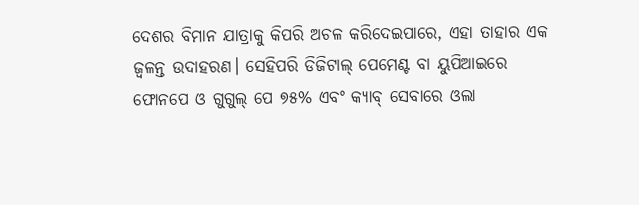ଦେଶର ବିମାନ ଯାତ୍ରାକୁ କିପରି ଅଚଳ କରିଦେଇପାରେ, ଏହା ତାହାର ଏକ ଜ୍ୱଳନ୍ତ ଉଦାହରଣ। ସେହିପରି ଡିଜିଟାଲ୍ ପେମେଣ୍ଟ ବା ୟୁପିଆଇରେ ଫୋନପେ ଓ ଗୁଗୁଲ୍ ପେ ୭୫% ଏବଂ କ୍ୟାବ୍ ସେବାରେ ଓଲା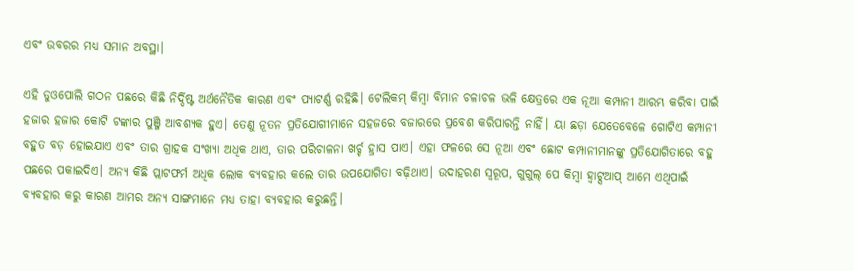ଏବଂ ଉବରର ମଧ୍ୟ ସମାନ ଅବସ୍ଥା।

ଏହି ଡୁଓପୋଲି ଗଠନ ପଛରେ କିଛି ନିର୍ଦ୍ଦିଷ୍ଟ ଅର୍ଥନୈତିକ କାରଣ ଏବଂ ପ୍ୟାଟର୍ଣ୍ଣ ରହିଛି। ଟେଲିକମ୍ କିମ୍ବା ବିମାନ ଚଳାଚଳ ଭଳି କ୍ଷେତ୍ରରେ ଏକ ନୂଆ କମ୍ପାନୀ ଆରମ୍ଭ କରିବା ପାଇଁ ହଜାର ହଜାର କୋଟି ଟଙ୍କାର ପୁଞ୍ଜି ଆବଶ୍ୟକ ହୁଏ। ତେଣୁ ନୂତନ ପ୍ରତିଯୋଗୀମାନେ ସହଜରେ ବଜାରରେ ପ୍ରବେଶ କରିପାରନ୍ତି ନାହିଁ। ୟା ଛଡ଼ା ଯେତେବେଳେ ଗୋଟିଏ କମ୍ପାନୀ ବହୁତ ବଡ଼ ହୋଇଯାଏ ଏବଂ ତାର ଗ୍ରାହକ ସଂଖ୍ୟା ଅଧିକ ଥାଏ, ତାର ପରିଚାଳନା ଖର୍ଚ୍ଚ ହ୍ରାସ ପାଏ। ଏହା ଫଳରେ ସେ ନୂଆ ଏବଂ ଛୋଟ କମ୍ପାନୀମାନଙ୍କୁ ପ୍ରତିଯୋଗିତାରେ ବହୁ ପଛରେ ପକାଇଦିଏ। ଅନ୍ୟ କିଛି ପ୍ଲାଟଫର୍ମ ଅଧିକ ଲୋକ ବ୍ୟବହାର କଲେ ତାର ଉପଯୋଗିତା ବଢ଼ିଥାଏ। ଉଦାହରଣ ସ୍ୱରୂପ, ଗୁଗୁଲ୍ ପେ କିମ୍ବା ହ୍ୱାଟ୍ସଆପ୍ ଆମେ ଏଥିପାଇଁ ବ୍ୟବହାର କରୁ କାରଣ ଆମର ଅନ୍ୟ ସାଙ୍ଗମାନେ ମଧ୍ୟ ତାହା ବ୍ୟବହାର କରୁଛନ୍ତି।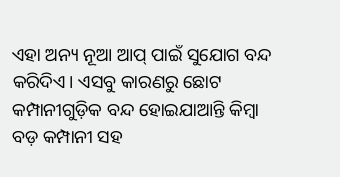ଏହା ଅନ୍ୟ ନୂଆ ଆପ୍ ପାଇଁ ସୁଯୋଗ ବନ୍ଦ କରିଦିଏ। ଏସବୁ କାରଣରୁ ଛୋଟ କମ୍ପାନୀଗୁଡ଼ିକ ବନ୍ଦ ହୋଇଯାଆନ୍ତି କିମ୍ବା ବଡ଼ କମ୍ପାନୀ ସହ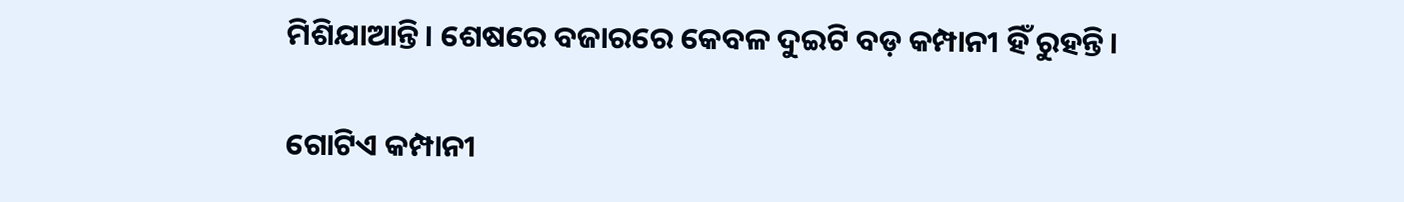ମିଶିଯାଆନ୍ତି। ଶେଷରେ ବଜାରରେ କେବଳ ଦୁଇଟି ବଡ଼ କମ୍ପାନୀ ହିଁ ରୁହନ୍ତି।

ଗୋଟିଏ କମ୍ପାନୀ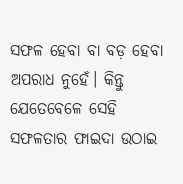ସଫଳ ହେବା ବା ବଡ଼ ହେବା ଅପରାଧ ନୁହେଁ। କିନ୍ତୁ ଯେତେବେଳେ ସେହି ସଫଳତାର ଫାଇଦା ଉଠାଇ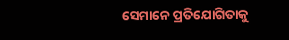ସେମାନେ ପ୍ରତିଯୋଗିତାକୁ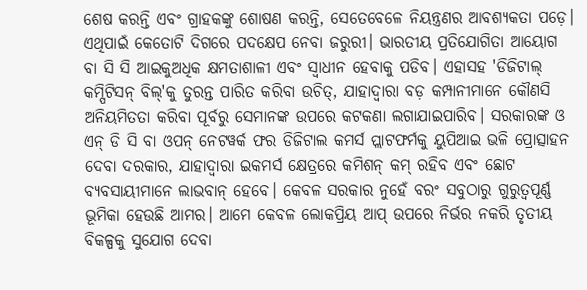ଶେଷ କରନ୍ତି ଏବଂ ଗ୍ରାହକଙ୍କୁ ଶୋଷଣ କରନ୍ତି, ସେତେବେଳେ ନିୟନ୍ତ୍ରଣର ଆବଶ୍ୟକତା ପଡ଼େ। ଏଥିପାଇଁ କେତୋଟି ଦିଗରେ ପଦକ୍ଷେପ ନେବା ଜରୁରୀ। ଭାରତୀୟ ପ୍ରତିଯୋଗିତା ଆୟୋଗ ବା ସି ସି ଆଇକୁଅଧିକ କ୍ଷମତାଶାଳୀ ଏବଂ ସ୍ୱାଧୀନ ହେବାକୁ ପଡିବ। ଏହାସହ 'ଡିଜିଟାଲ୍ କମ୍ପିଟିସନ୍ ବିଲ୍'କୁ ତୁରନ୍ତ ପାରିତ କରିବା ଉଚିତ୍, ଯାହାଦ୍ୱାରା ବଡ଼ କମ୍ପାନୀମାନେ କୌଣସି ଅନିୟମିତତା କରିବା ପୂର୍ବରୁ ସେମାନଙ୍କ ଉପରେ କଟକଣା ଲଗାଯାଇପାରିବ। ସରକାରଙ୍କ ଓ ଏନ୍ ଡି ସି ବା ଓପନ୍ ନେଟୱର୍କ ଫର ଡିଜିଟାଲ କମର୍ସ ପ୍ଲାଟଫର୍ମକୁ ୟୁପିଆଇ ଭଳି ପ୍ରୋତ୍ସାହନ ଦେବା ଦରକାର, ଯାହାଦ୍ୱାରା ଇକମର୍ସ କ୍ଷେତ୍ରରେ କମିଶନ୍ କମ୍ ରହିବ ଏବଂ ଛୋଟ ବ୍ୟବସାୟୀମାନେ ଲାଭବାନ୍ ହେବେ। କେବଳ ସରକାର ନୁହେଁ ବରଂ ସବୁଠାରୁ ଗୁରୁତ୍ୱପୂର୍ଣ୍ଣ ଭୂମିକା ହେଉଛି ଆମର। ଆମେ କେବଳ ଲୋକପ୍ରିୟ ଆପ୍ ଉପରେ ନିର୍ଭର ନକରି ତୃତୀୟ ବିକଳ୍ପକୁ ସୁଯୋଗ ଦେବା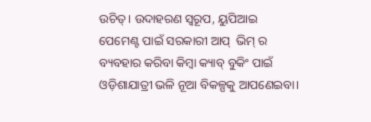ଉଚିତ୍। ଉଦାହରଣ ସ୍ୱରୂପ, ୟୁପିଆଇ ପେମେଣ୍ଟ ପାଇଁ ସରକାରୀ ଆପ୍  ଭିମ୍ ର ବ୍ୟବହାର କରିବା କିମ୍ବା କ୍ୟାବ୍ ବୁକିଂ ପାଇଁ ଓଡ଼ିଶାଯାତ୍ରୀ ଭଳି ନୂଆ ବିକଳ୍ପକୁ ଆପଣେଇବା।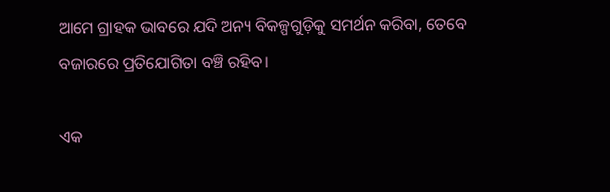ଆମେ ଗ୍ରାହକ ଭାବରେ ଯଦି ଅନ୍ୟ ବିକଳ୍ପଗୁଡ଼ିକୁ ସମର୍ଥନ କରିବା, ତେବେ ବଜାରରେ ପ୍ରତିଯୋଗିତା ବଞ୍ଚି ରହିବ।

ଏକ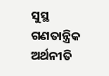ସୁସ୍ଥ ଗଣତାନ୍ତ୍ରିକ ଅର୍ଥନୀତି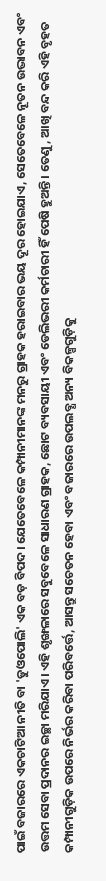ପାଇଁ ବଜାରରେ ଏକଚାଟିଆ ନୀତି ବା 'ଡୁଓପୋଲି' ଏକ ବଡ଼ ବିପଦ। ଯେତେବେଳେ କମ୍ପାନୀମାନଙ୍କ ମନରୁ ଗ୍ରାହକ ହରାଇବାର ଭୟ ଦୂର ହୋଇଯାଏ, ସେତେବେଳେ ନୂତନ ଉଦ୍ଭାବନ ଏବଂ ଉତ୍ତମ ସେବା ପ୍ରଦାନର ଇଚ୍ଛା ମରିଯାଏ। ଏହି ଶୃଙ୍ଖଳାରେ ସବୁବେଳେ ସାଧାରଣ ଗ୍ରାହକ, ଛୋଟ ବ୍ୟବସାୟୀ ଏବଂ ଡେଲିଭରୀ କର୍ମଚାରୀ ହିଁ ପେଷି ହୁଅନ୍ତି। ତେଣୁ, ଆଖି ବନ୍ଦ କରି ଏହି ବୃହତ କମ୍ପାନୀଗୁଡ଼ିକ ଉପରେ ନିର୍ଭର କରିବା ପରିବର୍ତ୍ତେ, ଆସନ୍ତୁ ସଚେତନ ହେବା ଏବଂ ବଜାରରେ ଉପଲବ୍ଧ ଅନ୍ୟ ବିକଳ୍ପଗୁଡ଼ିକୁ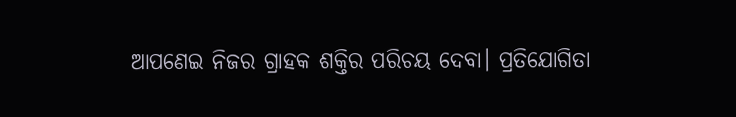ଆପଣେଇ ନିଜର ଗ୍ରାହକ ଶକ୍ତିର ପରିଚୟ ଦେବା। ପ୍ରତିଯୋଗିତା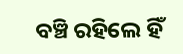ବଞ୍ଚି ରହିଲେ ହିଁ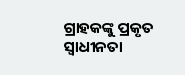ଗ୍ରାହକଙ୍କୁ ପ୍ରକୃତ ସ୍ୱାଧୀନତା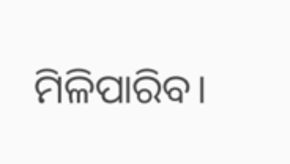ମିଳିପାରିବ।